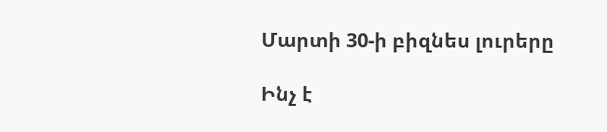Մարտի 30-ի բիզնես լուրերը

Ինչ է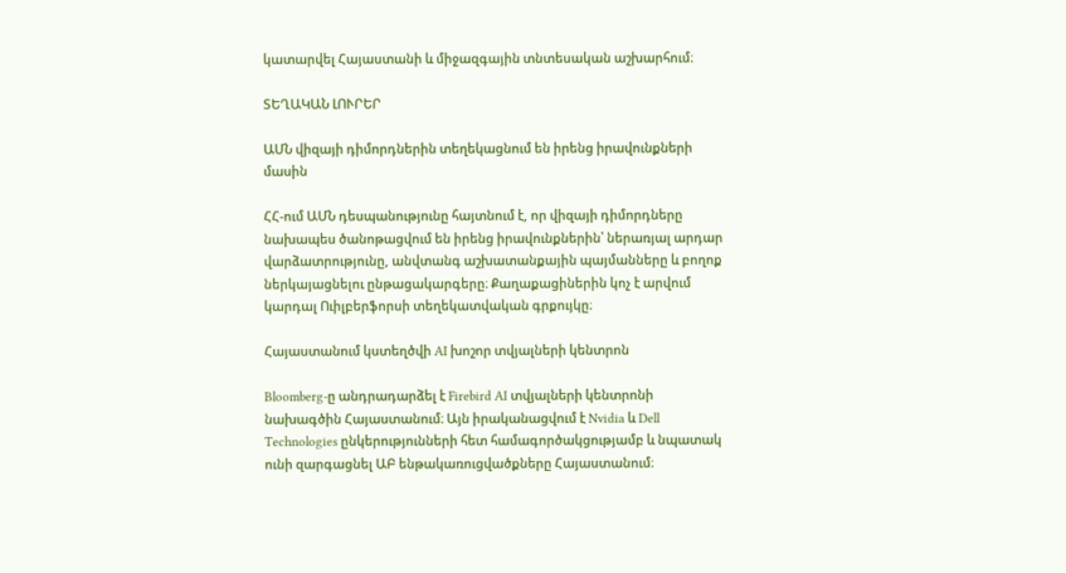կատարվել Հայաստանի և միջազգային տնտեսական աշխարհում։

ՏԵՂԱԿԱՆ ԼՈՒՐԵՐ

ԱՄՆ վիզայի դիմորդներին տեղեկացնում են իրենց իրավունքների մասին

ՀՀ-ում ԱՄՆ դեսպանությունը հայտնում է, որ վիզայի դիմորդները նախապես ծանոթացվում են իրենց իրավունքներին՝ ներառյալ արդար վարձատրությունը, անվտանգ աշխատանքային պայմանները և բողոք ներկայացնելու ընթացակարգերը։ Քաղաքացիներին կոչ է արվում կարդալ Ուիլբերֆորսի տեղեկատվական գրքույկը։

Հայաստանում կստեղծվի AI խոշոր տվյալների կենտրոն

Bloomberg-ը անդրադարձել է Firebird AI տվյալների կենտրոնի նախագծին Հայաստանում։ Այն իրականացվում է Nvidia և Dell Technologies ընկերությունների հետ համագործակցությամբ և նպատակ ունի զարգացնել ԱԲ ենթակառուցվածքները Հայաստանում։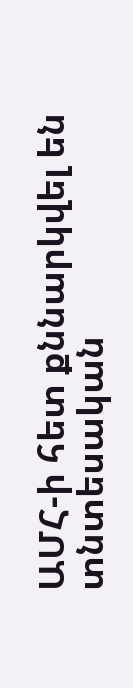ԱՄՀ-ի հետ քննարկվել են տնտեսական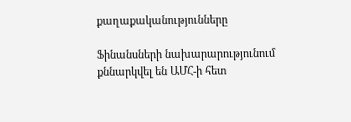քաղաքականությունները

Ֆինանսների նախարարությունում քննարկվել են ԱՄՀ-ի հետ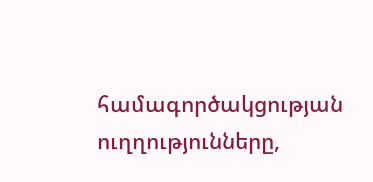համագործակցության ուղղությունները,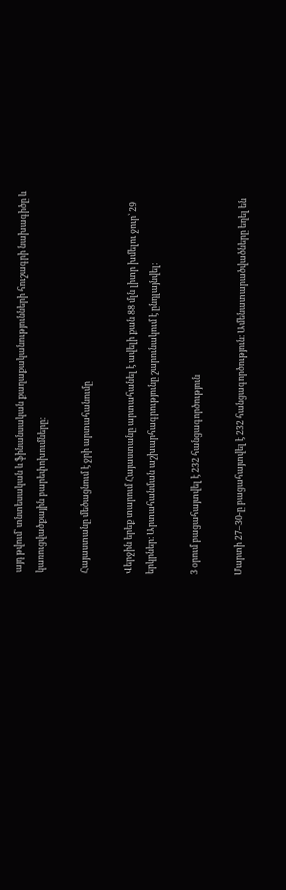այդ թվում՝ տնտեսական և ֆինանսական քաղաքականությունների հուշագրի նախագիծը և կառուցվածքային բարեփոխումները։

Հայաստանը մեծացնում է ջրի արտահանումը

Վերջին երեք տարում Հայաստանը արտահանել է ավելի քան 88 մլն լիտր խմելու ջուր՝ 29 երկրներ։ Արտահանման աշխարհագրությունը շարունակում է ընդլայնվել։

3 օրում բացահայտվել է 232 հանցագործություն

Մարտի 27–30-ը բացահայտվել է 232 հանցագործություն։ Ամենատարածվածները եղել են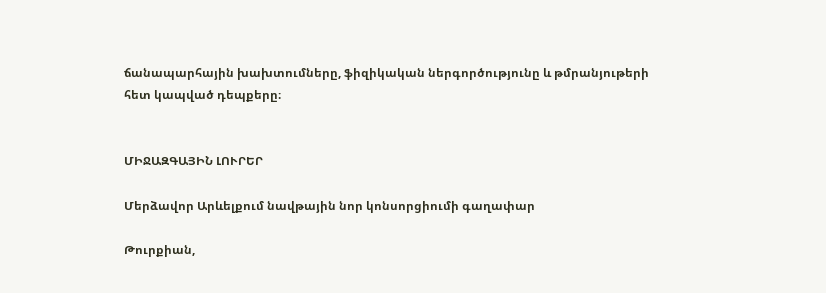ճանապարհային խախտումները, ֆիզիկական ներգործությունը և թմրանյութերի հետ կապված դեպքերը։


ՄԻՋԱԶԳԱՅԻՆ ԼՈՒՐԵՐ

Մերձավոր Արևելքում նավթային նոր կոնսորցիումի գաղափար

Թուրքիան,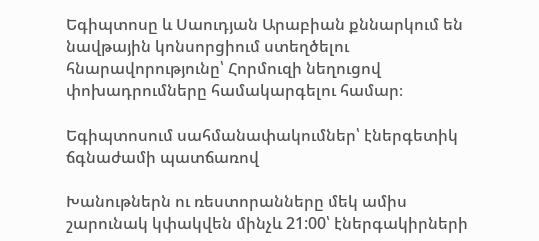Եգիպտոսը և Սաուդյան Արաբիան քննարկում են նավթային կոնսորցիում ստեղծելու հնարավորությունը՝ Հորմուզի նեղուցով փոխադրումները համակարգելու համար։

Եգիպտոսում սահմանափակումներ՝ էներգետիկ ճգնաժամի պատճառով

Խանութներն ու ռեստորանները մեկ ամիս շարունակ կփակվեն մինչև 21:00՝ էներգակիրների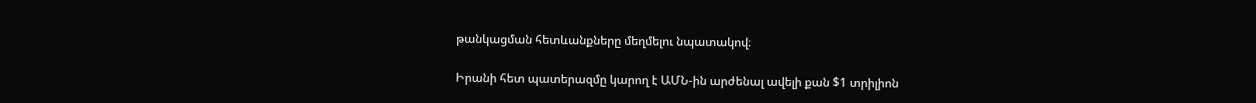թանկացման հետևանքները մեղմելու նպատակով։

Իրանի հետ պատերազմը կարող է ԱՄՆ-ին արժենալ ավելի քան $1 տրիլիոն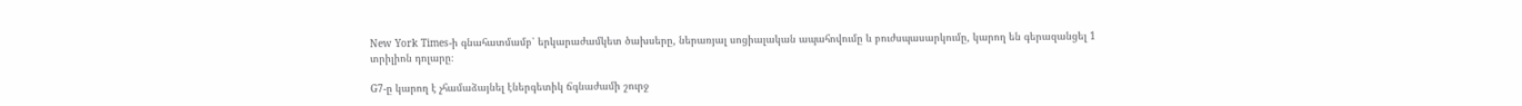New York Times-ի գնահատմամբ՝ երկարաժամկետ ծախսերը, ներառյալ սոցիալական ապահովումը և բուժսպասարկումը, կարող են գերազանցել 1 տրիլիոն դոլարը։

G7-ը կարող է չհամաձայնել էներգետիկ ճգնաժամի շուրջ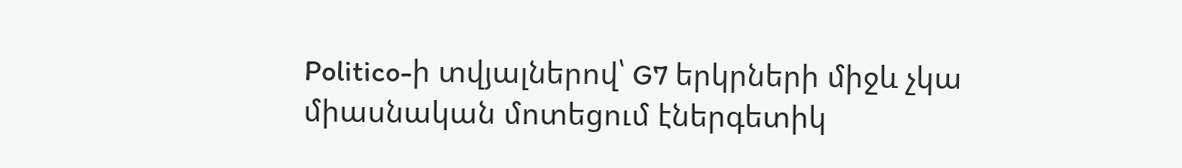Politico-ի տվյալներով՝ G7 երկրների միջև չկա միասնական մոտեցում էներգետիկ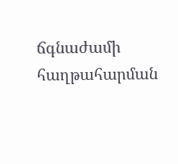ճգնաժամի հաղթահարման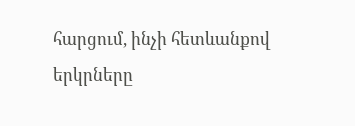հարցում, ինչի հետևանքով երկրները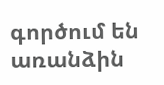գործում են առանձին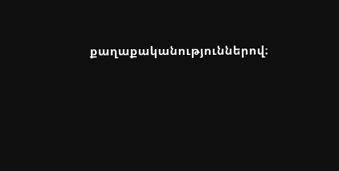քաղաքականություններով։